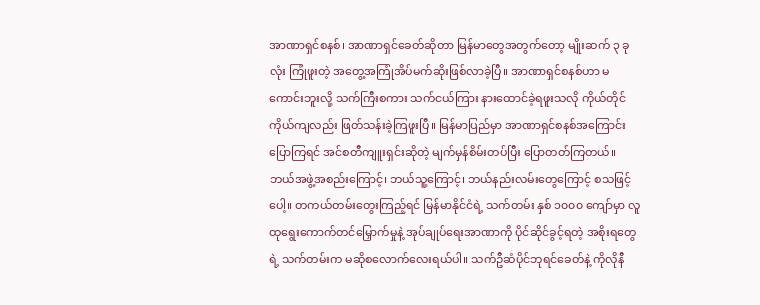အာဏာရှင်စနစ်၊ အာဏာရှင်ခေတ်ဆိုတာ မြန်မာတွေအတွက်တော့ မျိုးဆက် ၃ ခု လုံး ကြုံဖူးတဲ့ အတွေ့အကြုံအိပ်မက်ဆိုးဖြစ်လာခဲ့ပြီ။ အာဏာရှင်စနစ်ဟာ မကောင်းဘူးလို့ သက်ကြီးစကား သက်ငယ်ကြား နားထောင်ခဲ့ရဖူးသလို ကိုယ်တိုင်ကိုယ်ကျလည်း ဖြတ်သန်းခဲ့ကြဖူးပြီ။ မြန်မာပြည်မှာ အာဏာရှင်စနစ်အကြောင်းပြောကြရင် အင်စတီကျူးရှင်းဆိုတဲ့ မျက်မှန်စိမ်းတပ်ပြီး ပြောတတ်ကြတယ်။ ဘယ်အဖွဲ့အစည်းကြောင့်၊ ဘယ်သူ့ကြောင့်၊ ဘယ်နည်းလမ်းတွေကြောင့် စသဖြင့်ပေါ့။ တကယ်တမ်းတွေးကြည့်ရင် မြန်မာနိုင်ငံရဲ့ သက်တမ်း နှစ် ၁၀၀၀ ကျော်မှာ လူထုရွေးကောက်တင်မြှောက်မှုနဲ့ အုပ်ချုပ်ရေးအာဏာကို ပိုင်ဆိုင်ခွင့်ရတဲ့ အစိုးရတွေရဲ့ သက်တမ်းက မဆိုစလောက်လေးရယ်ပါ။ သက်ဦဆံပိုင်ဘုရင်ခေတ်နဲ့ ကိုလိုနီ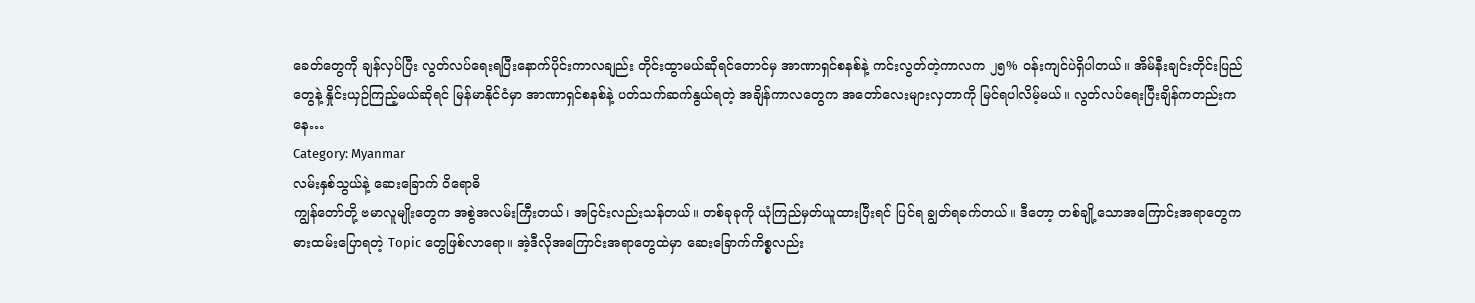ခေတ်တွေကို ချန်လှပ်ပြီး လွတ်လပ်ရေးရပြီးနောက်ပိုင်းကာလချည်း တိုင်းထွာမယ်ဆိုရင်တောင်မှ အာဏာရှင်စနစ်နဲ့ ကင်းလွတ်တဲ့ကာလက ၂၅% ဝန်းကျင်ပဲရှိပါတယ်။ အိမ်နီးချင်းတိုင်းပြည်တွေနဲ့ နှိုင်းယှဉ်ကြည့်မယ်ဆိုရင် မြန်မာနိုင်ငံမှာ အာဏာရှင်စနစ်နဲ့ ပတ်သက်ဆက်နွယ်ရတဲ့ အချိန်ကာလတွေက အတော်လေးများလှတာကို မြင်ရပါလိမ့်မယ်။ လွတ်လပ်ရေးပြီးချိန်ကတည်းကနေ…
Category: Myanmar
လမ်းနှစ်သွယ်နဲ့ ဆေးခြောက် ဝိရောဓိ
ကျွန်တော်တို့ ဗမာလူမျိုးတွေက အစွဲအလမ်းကြီးတယ်၊ အငြင်းလည်းသန်တယ်။ တစ်ခုခုကို ယုံကြည်မှတ်ယူထားပြီးရင် ပြင်ရ ချွတ်ရခက်တယ်။ ဒီတော့ တစ်ချို့သောအကြောင်းအရာတွေက ဓားထမ်းပြောရတဲ့ Topic တွေဖြစ်လာရော။ အဲ့ဒီလိုအကြောင်းအရာတွေထဲမှာ ဆေးခြောက်ကိစ္စလည်း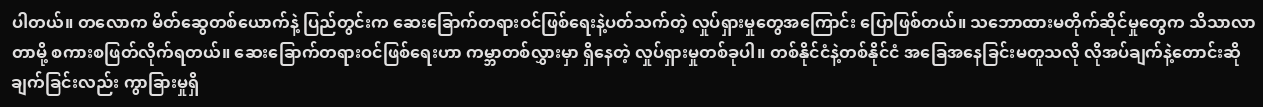ပါတယ်။ တလောက မိတ်ဆွေတစ်ယောက်နဲ့ ပြည်တွင်းက ဆေးခြောက်တရားဝင်ဖြစ်ရေးနဲ့ပတ်သက်တဲ့ လှုပ်ရှားမှုတွေအကြောင်း ပြောဖြစ်တယ်။ သဘောထားမတိုက်ဆိုင်မှုတွေက သိသာလာတာမို့ စကားစဖြတ်လိုက်ရတယ်။ ဆေးခြောက်တရားဝင်ဖြစ်ရေးဟာ ကမ္ဘာတစ်လွှားမှာ ရှိနေတဲ့ လှုပ်ရှားမှုတစ်ခုပါ။ တစ်နိုင်ငံနဲ့တစ်နိုင်ငံ အခြေအနေခြင်းမတူသလို လိုအပ်ချက်နဲ့တောင်းဆိုချက်ခြင်းလည်း ကွာခြားမှုရှိ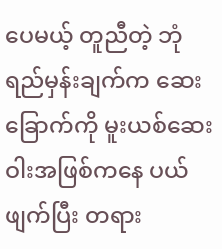ပေမယ့် တူညီတဲ့ ဘုံရည်မှန်းချက်က ဆေးခြောက်ကို မူးယစ်ဆေးဝါးအဖြစ်ကနေ ပယ်ဖျက်ပြီး တရား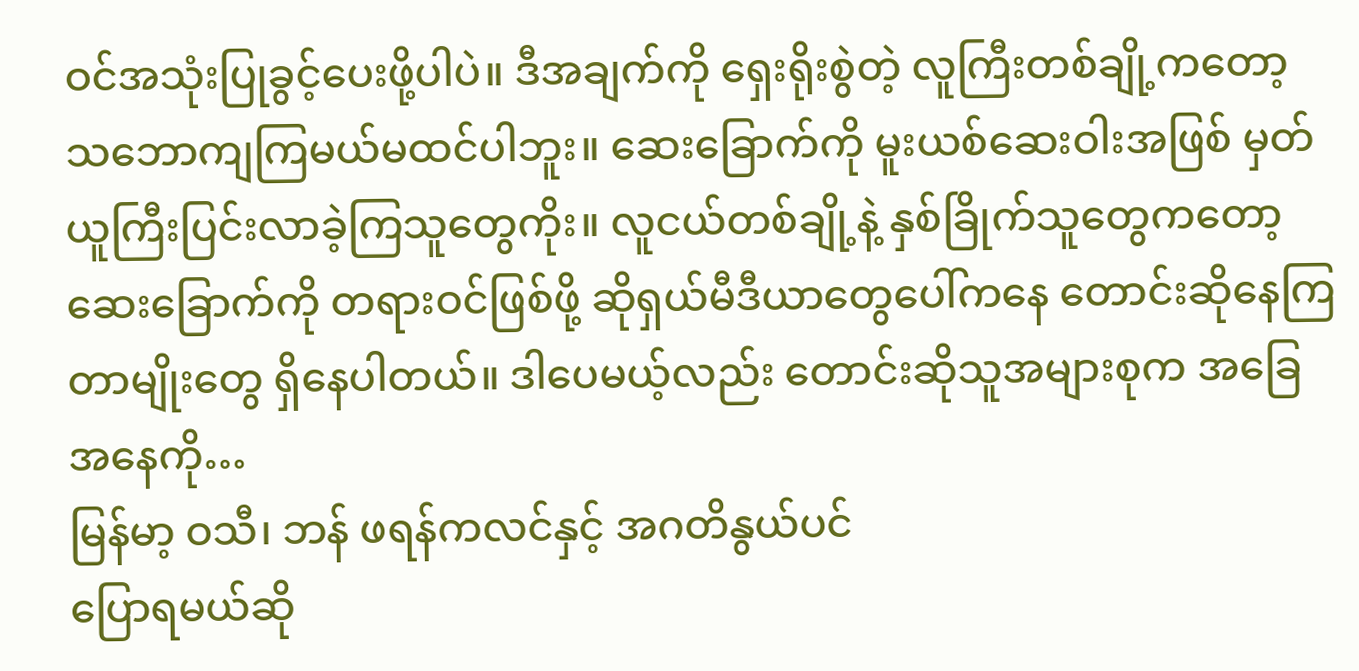ဝင်အသုံးပြုခွင့်ပေးဖို့ပါပဲ။ ဒီအချက်ကို ရှေးရိုးစွဲတဲ့ လူကြီးတစ်ချို့ကတော့ သဘောကျကြမယ်မထင်ပါဘူး။ ဆေးခြောက်ကို မူးယစ်ဆေးဝါးအဖြစ် မှတ်ယူကြီးပြင်းလာခဲ့ကြသူတွေကိုး။ လူငယ်တစ်ချို့နဲ့ နှစ်ခြိုက်သူတွေကတော့ ဆေးခြောက်ကို တရားဝင်ဖြစ်ဖို့ ဆိုရှယ်မီဒီယာတွေပေါ်ကနေ တောင်းဆိုနေကြတာမျိုးတွေ ရှိနေပါတယ်။ ဒါပေမယ့်လည်း တောင်းဆိုသူအများစုက အခြေအနေကို…
မြန်မာ့ ဝသီ၊ ဘန် ဖရန်ကလင်နှင့် အဂတိနွယ်ပင်
ပြောရမယ်ဆို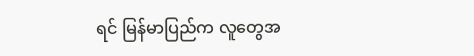ရင် မြန်မာပြည်က လူတွေအ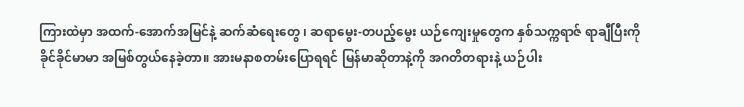ကြားထဲမှာ အထက်-အောက်အမြင်နဲ့ ဆက်ဆံရေးတွေ ၊ ဆရာမွေး-တပည့်မွေး ယဉ်ကျေးမှုတွေက နှစ်သက္ကရာဇ် ရာချီပြီးကို ခိုင်ခိုင်မာမာ အမြစ်တွယ်နေခဲ့တာ။ အားမနာစတမ်းပြောရရင် မြန်မာဆိုတာနဲ့ကို အဂတိတရားနဲ့ ယဉ်ပါး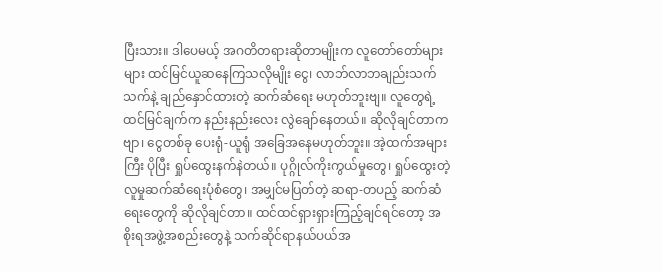ပြီးသား။ ဒါပေမယ့် အဂတိတရားဆိုတာမျိုးက လူတော်တော်များများ ထင်မြင်ယူဆနေကြသလိုမျိုး ငွေ၊ လာဘ်လာဘချည်းသက်သက်နဲ့ ချည်နှောင်ထားတဲ့ ဆက်ဆံရေး မဟုတ်ဘူးဗျ။ လူတွေရဲ့ ထင်မြင်ချက်က နည်းနည်းလေး လွဲချော်နေတယ်။ ဆိုလိုချင်တာကဗျာ၊ ငွေတစ်ခု ပေးရုံ-ယူရုံ အခြေအနေမဟုတ်ဘူး။ အဲ့ထက်အများကြီး ပိုပြီး ရှုပ်ထွေးနက်နဲတယ်။ ပုဂ္ဂိုလ်ကိုးကွယ်မှုတွေ၊ ရှုပ်ထွေးတဲ့ လူမှုဆက်ဆံရေးပုံစံတွေ၊ အမျှင်မပြတ်တဲ့ ဆရာ-တပည့် ဆက်ဆံရေးတွေကို ဆိုလိုချင်တာ။ ထင်ထင်ရှားရှားကြည့်ချင်ရင်တော့ အစိုးရအဖွဲ့အစည်းတွေနဲ့ သက်ဆိုင်ရာနယ်ပယ်အ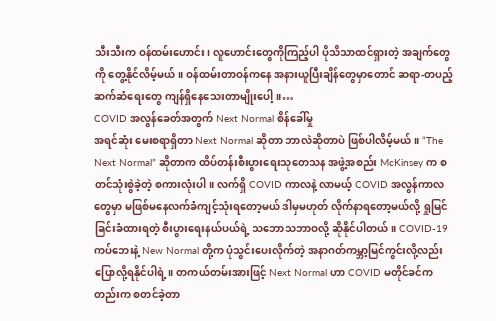သီးသီးက ဝန်ထမ်းဟောင်း၊ လူဟောင်းတွေကိုကြည့်ပါ ပိုသိသာထင်ရှားတဲ့ အချက်တွေကို တွေ့နိုင်လိမ့်မယ်။ ဝန်ထမ်းတာဝန်ကနေ အနားယူပြီးချိန်တွေမှာတောင် ဆရာ-တပည့်ဆက်ဆံရေးတွေ ကျန်ရှိနေသေးတာမျိုးပေါ့။…
COVID အလွန်ခေတ်အတွက် Next Normal စိန်ခေါ်မှု
အရင်ဆုံး မေးစရာရှိတာ Next Normal ဆိုတာ ဘာလဲဆိုတာပဲ ဖြစ်ပါလိမ့်မယ်။ “The Next Normal” ဆိုတာက ထိပ်တန်းစီးပွားရေးသုတေသန အဖွဲ့အစည်း McKinsey က စတင်သုံးစွဲခဲ့တဲ့ စကားလုံးပါ။ လက်ရှိ COVID ကာလနဲ့ လာမယ့် COVID အလွန်ကာလတွေမှာ မဖြစ်မနေလက်ခံကျင့်သုံးရတော့မယ် ဒါမှမဟုတ် လိုက်နာရတော့မယ်လို့ ရှုမြင်ခြင်းခံထားရတဲ့ စီးပွားရေးနယ်ပယ်ရဲ့ သဘောသဘာဝလို့ ဆိုနိုင်ပါတယ်။ COVID-19 ကပ်ဘေးနဲ့ New Normal တို့က ပုံသွင်းပေးလိုက်တဲ့ အနာဂတ်ကမ္ဘာ့မြင်ကွင်းလို့လည်း ပြောလို့ရနိုင်ပါရဲ့။ တကယ်တမ်းအားဖြင့် Next Normal ဟာ COVID မတိုင်ခင်ကတည်းက စတင်ခဲ့တာ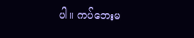ပါ။ ကပ်ဘေးမ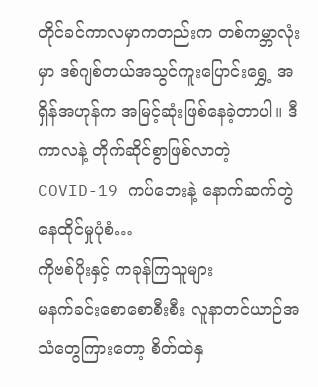တိုင်ခင်ကာလမှာကတည်းက တစ်ကမ္ဘာလုံးမှာ ဒစ်ဂျစ်တယ်အသွင်ကူးပြောင်းရွှေ့ အရှိန်အဟုန်က အမြင့်ဆုံးဖြစ်နေခဲ့တာပါ။ ဒီကာလနဲ့ တိုက်ဆိုင်စွာဖြစ်လာတဲ့ COVID-19 ကပ်ဘေးနဲ့ နောက်ဆက်တွဲနေထိုင်မှုပုံစံ…
ကိုဗစ်ပိုးနှင့် ကခုန်ကြသူများ
မနက်ခင်းစောစောစီးစီး လူနာတင်ယာဉ်အသံတွေကြားတော့ စိတ်ထဲနှ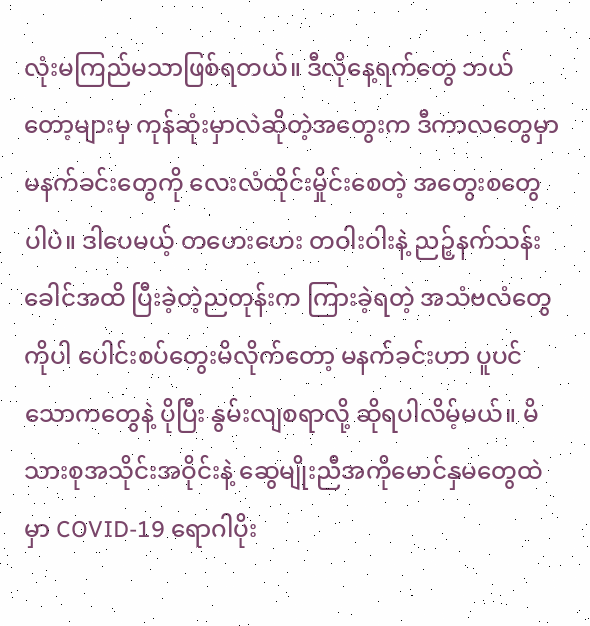လုံးမကြည်မသာဖြစ်ရတယ်။ ဒီလိုနေ့ရက်တွေ ဘယ်တော့များမှ ကုန်ဆုံးမှာလဲဆိုတဲ့အတွေးက ဒီကာလတွေမှာ မနက်ခင်းတွေကို လေးလံထိုင်းမှိုင်းစေတဲ့ အတွေးစတွေပါပဲ။ ဒါပေမယ့် တဟေးဟေး တဝါးဝါးနဲ့ ညဉ့်နက်သန်းခေါင်အထိ ပြီးခဲ့တဲ့ညတုန်းက ကြားခဲ့ရတဲ့ အသံဗလံတွေကိုပါ ပေါင်းစပ်တွေးမိလိုက်တော့ မနက်ခင်းဟာ ပူပင်သောကတွေနဲ့ ပိုပြီး နွမ်းလျစရာလို့ ဆိုရပါလိမ့်မယ်။ မိသားစုအသိုင်းအဝိုင်းနဲ့ ဆွေမျိုးညီအကိုမောင်နှမတွေထဲမှာ COVID-19 ရောဂါပိုး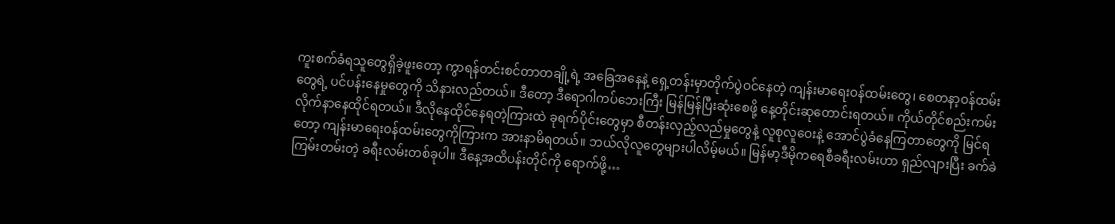ကူးစက်ခံရသူတွေရှိခဲ့ဖူးတော့ ကွာရန်တင်းစင်တာတချို့ရဲ့ အခြေအနေနဲ့ ရှေ့တန်းမှာတိုက်ပွဲဝင်နေတဲ့ ကျန်းမာရေးဝန်ထမ်းတွေ၊ စေတနာ့ဝန်ထမ်းတွေရဲ့ ပင်ပန်းနေမှုတွေကို သိနားလည်တယ်။ ဒီတော့ ဒီရောဂါကပ်ဘေးကြီး မြန်မြန်ပြီးဆုံးစေဖို့ နေ့တိုင်းဆုတောင်းရတယ်။ ကိုယ်တိုင်စည်းကမ်းလိုက်နာနေထိုင်ရတယ်။ ဒီလိုနေထိုင်နေရတဲ့ကြားထဲ ခုရက်ပိုင်းတွေမှာ စီတန်းလှည့်လည်မှုတွေနဲ့ လူစုလူဝေးနဲ့ အောင်ပွဲခံနေကြတာတွေကို မြင်ရတော့ ကျန်းမာရေးဝန်ထမ်းတွေကိုကြားက အားနာမိရတယ်။ ဘယ်လိုလူတွေများပါလိမ့်မယ်။ မြန်မာ့ဒီမိုကရေစီခရီးလမ်းဟာ ရှည်လျားပြီး ခက်ခဲကြမ်းတမ်းတဲ့ ခရီးလမ်းတစ်ခုပါ။ ဒီနေ့အထိပန်းတိုင်ကို ရောက်ဖို့…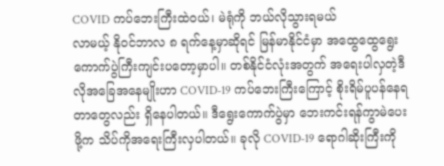COVID ကပ်ဘေးကြီးထဲဝယ်၊ မဲရုံကို ဘယ်လိုသွားရမယ်
လာမယ့် နိုဝင်ဘာလ ၈ ရက်နေ့မှာဆိုရင် မြန်မာနိုင်ငံမှာ အထွေထွေရွေးကောက်ပွဲကြီးကျင်းပတော့မှာပါ။ တစ်နိုင်ငံလုံးအတွက် အရေးပါလှတဲ့ဒီလိုအခြေအနေမျိုးဟာ COVID-19 ကပ်ဘေးကြီးကြောင့် စိုးရိမ်ပူပန်နေရတာတွေလည်း ရှိနေပါတယ်။ ဒီရွေးကောက်ပွဲမှာ ဘေးကင်းရန်ကွာမဲပေးဖို့က သိပ်ကိုအရေးကြီးလှပါတယ်။ ခုလို COVID-19 ရောဂါဆိုးကြီးကို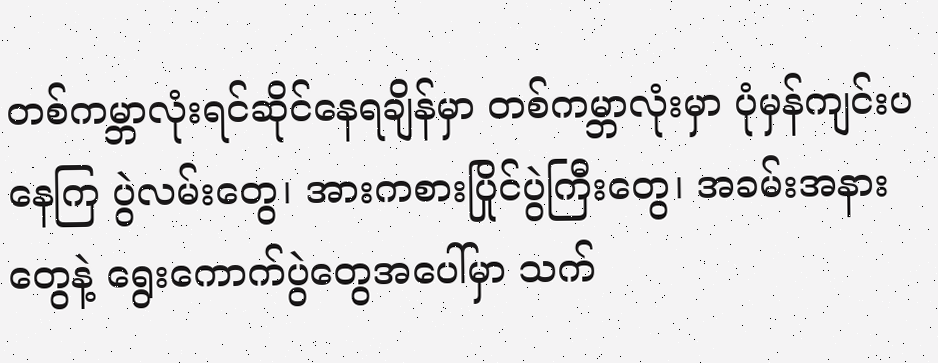တစ်ကမ္ဘာလုံးရင်ဆိုင်နေရချိန်မှာ တစ်ကမ္ဘာလုံးမှာ ပုံမှန်ကျင်းပနေကြ ပွဲလမ်းတွေ၊ အားကစားပြိုင်ပွဲကြီးတွေ၊ အခမ်းအနားတွေနဲ့ ရွေးကောက်ပွဲတွေအပေါ်မှာ သက်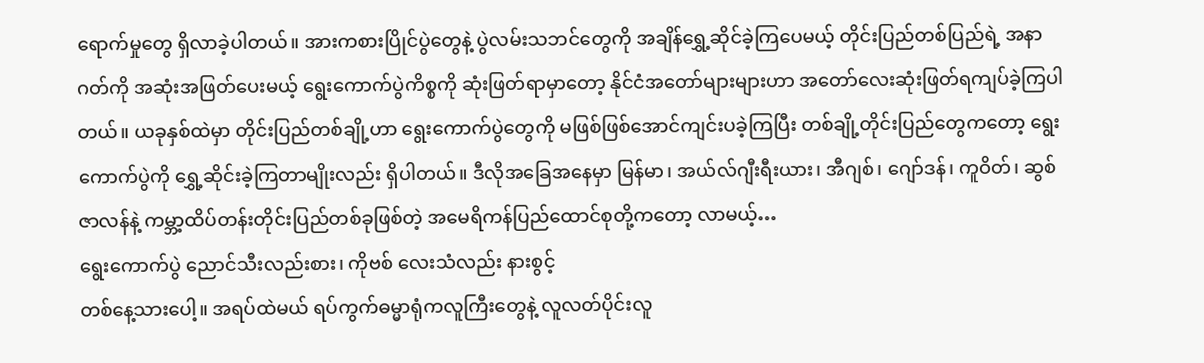ရောက်မှုတွေ ရှိလာခဲ့ပါတယ်။ အားကစားပြိုင်ပွဲတွေနဲ့ ပွဲလမ်းသဘင်တွေကို အချိန်ရွှေ့ဆိုင်ခဲ့ကြပေမယ့် တိုင်းပြည်တစ်ပြည်ရဲ့ အနာဂတ်ကို အဆုံးအဖြတ်ပေးမယ့် ရွေးကောက်ပွဲကိစ္စကို ဆုံးဖြတ်ရာမှာတော့ နိုင်ငံအတော်များများဟာ အတော်လေးဆုံးဖြတ်ရကျပ်ခဲ့ကြပါတယ်။ ယခုနှစ်ထဲမှာ တိုင်းပြည်တစ်ချို့ဟာ ရွေးကောက်ပွဲတွေကို မဖြစ်ဖြစ်အောင်ကျင်းပခဲ့ကြပြီး တစ်ချို့တိုင်းပြည်တွေကတော့ ရွေးကောက်ပွဲကို ရွှေ့ဆိုင်းခဲ့ကြတာမျိုးလည်း ရှိပါတယ်။ ဒီလိုအခြေအနေမှာ မြန်မာ၊ အယ်လ်ဂျီးရီးယား၊ အီဂျစ်၊ ဂျော်ဒန်၊ ကူဝိတ်၊ ဆွစ်ဇာလန်နဲ့ ကမ္ဘာ့ထိပ်တန်းတိုင်းပြည်တစ်ခုဖြစ်တဲ့ အမေရိကန်ပြည်ထောင်စုတို့ကတော့ လာမယ့်…
ရွေးကောက်ပွဲ ညောင်သီးလည်းစား၊ ကိုဗစ် လေးသံလည်း နားစွင့်
တစ်နေ့သားပေါ့။ အရပ်ထဲမယ် ရပ်ကွက်ဓမ္မာရုံကလူကြီးတွေနဲ့ လူလတ်ပိုင်းလူ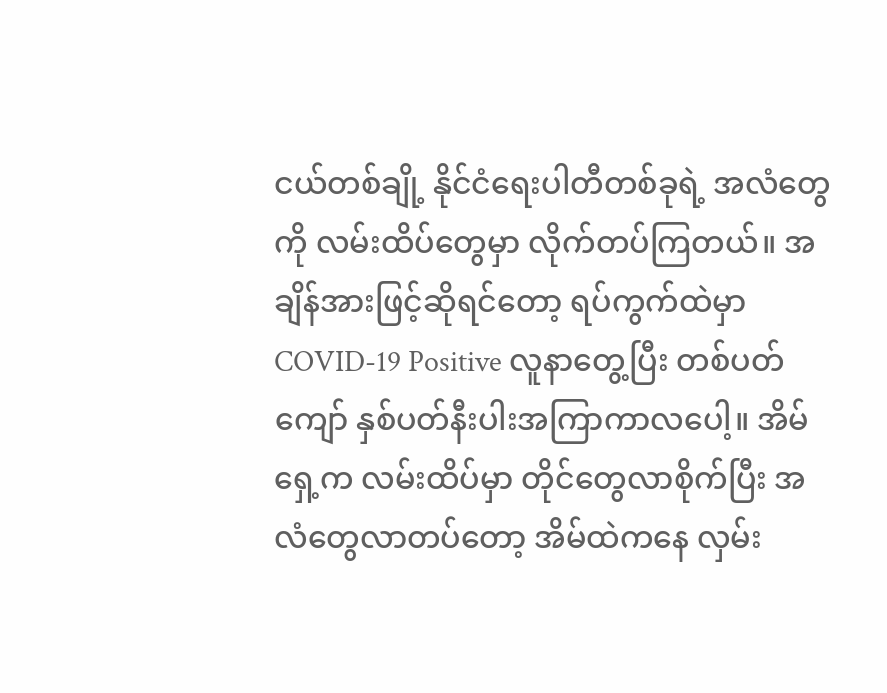ငယ်တစ်ချို့ နိုင်ငံရေးပါတီတစ်ခုရဲ့ အလံတွေကို လမ်းထိပ်တွေမှာ လိုက်တပ်ကြတယ်။ အချိန်အားဖြင့်ဆိုရင်တော့ ရပ်ကွက်ထဲမှာ COVID-19 Positive လူနာတွေ့ပြီး တစ်ပတ်ကျော် နှစ်ပတ်နီးပါးအကြာကာလပေါ့။ အိမ်ရှေ့က လမ်းထိပ်မှာ တိုင်တွေလာစိုက်ပြီး အလံတွေလာတပ်တော့ အိမ်ထဲကနေ လှမ်း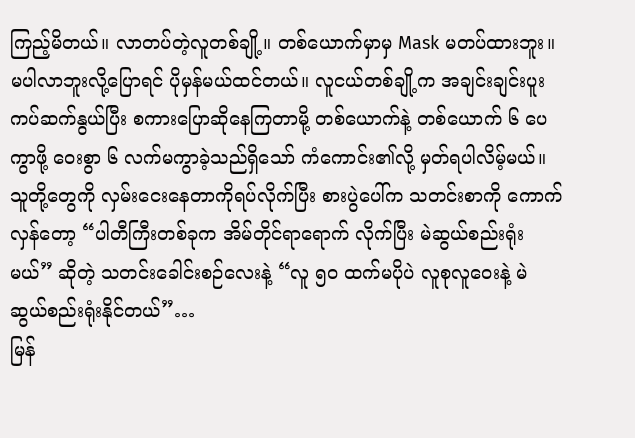ကြည့်မိတယ်။ လာတပ်တဲ့လူတစ်ချို့။ တစ်ယောက်မှာမှ Mask မတပ်ထားဘူး။ မပါလာဘူးလို့ပြောရင် ပိုမှန်မယ်ထင်တယ်။ လူငယ်တစ်ချို့က အချင်းချင်းပူးကပ်ဆက်နွယ်ပြီး စကားပြောဆိုနေကြတာမို့ တစ်ယောက်နဲ့ တစ်ယောက် ၆ ပေကွာဖို့ ဝေးစွာ ၆ လက်မကွာခဲ့သည်ရှိသော် ကံကောင်း၏လို့ မှတ်ရပါလိမ့်မယ်။ သူတို့တွေကို လှမ်းငေးနေတာကိုရပ်လိုက်ပြီး စားပွဲပေါ်က သတင်းစာကို ကောက်လှန်တော့ “ပါတီကြီးတစ်ခုက အိမ်တိုင်ရာရောက် လိုက်ပြီး မဲဆွယ်စည်းရုံးမယ်” ဆိုတဲ့ သတင်းခေါင်းစဉ်လေးနဲ့ “လူ ၅၀ ထက်မပိုပဲ လူစုလူဝေးနဲ့ မဲဆွယ်စည်းရုံးနိုင်တယ်”…
မြန်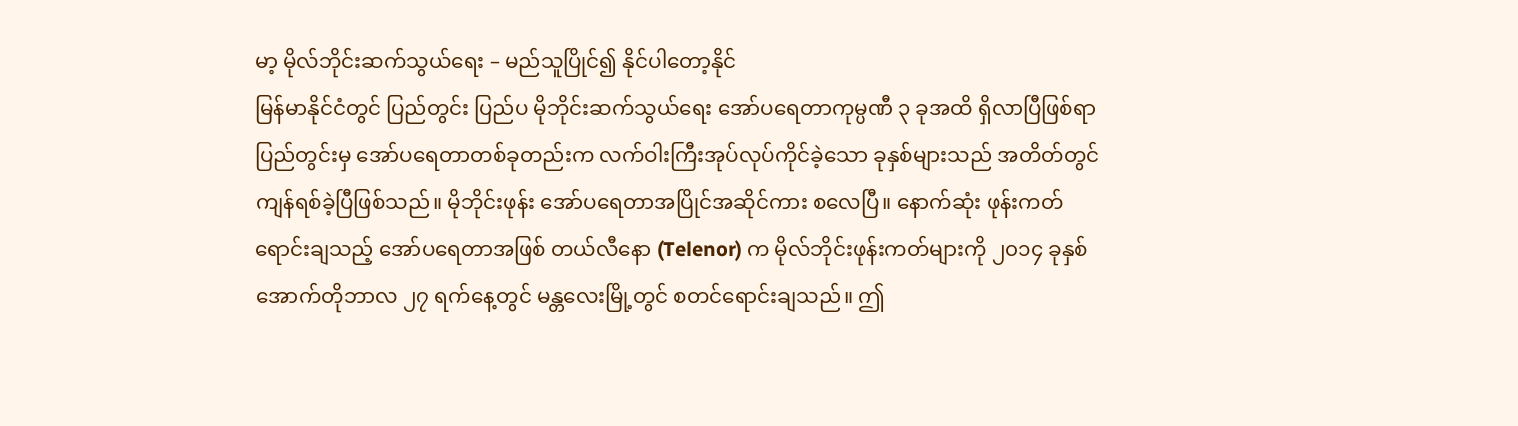မာ့ မိုလ်ဘိုင်းဆက်သွယ်ရေး – မည်သူပြိုင်၍ နိုင်ပါတော့နိုင်
မြန်မာနိုင်ငံတွင် ပြည်တွင်း ပြည်ပ မိုဘိုင်းဆက်သွယ်ရေး အော်ပရေတာကုမ္ပဏီ ၃ ခုအထိ ရှိလာပြီဖြစ်ရာ ပြည်တွင်းမှ အော်ပရေတာတစ်ခုတည်းက လက်ဝါးကြီးအုပ်လုပ်ကိုင်ခဲ့သော ခုနှစ်များသည် အတိတ်တွင် ကျန်ရစ်ခဲ့ပြီဖြစ်သည်။ မိုဘိုင်းဖုန်း အော်ပရေတာအပြိုင်အဆိုင်ကား စလေပြီ။ နောက်ဆုံး ဖုန်းကတ်ရောင်းချသည့် အော်ပရေတာအဖြစ် တယ်လီနော (Telenor) က မိုလ်ဘိုင်းဖုန်းကတ်များကို ၂၀၁၄ ခုနှစ် အောက်တိုဘာလ ၂၇ ရက်နေ့တွင် မန္တလေးမြို့တွင် စတင်ရောင်းချသည်။ ဤ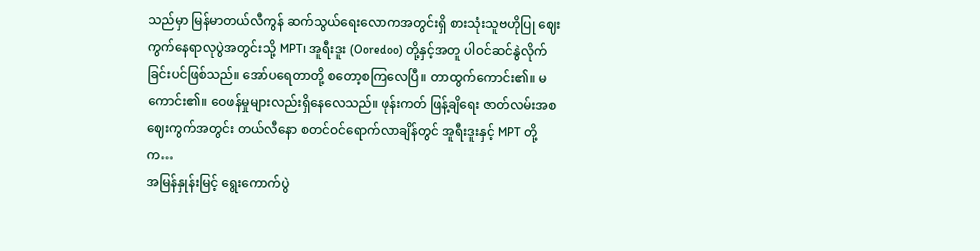သည်မှာ မြန်မာတယ်လီကွန် ဆက်သွယ်ရေးလောကအတွင်းရှိ စားသုံးသူဗဟိုပြု ဈေးကွက်နေရာလုပွဲအတွင်းသို့ MPT၊ အူရီးဒူး (Ooredoo) တို့နှင့်အတူ ပါဝင်ဆင်နွဲလိုက်ခြင်းပင်ဖြစ်သည်။ အော်ပရေတာတို့ စတော့စကြလေပြီ။ တာထွက်ကောင်း၏။ မကောင်း၏။ ဝေဖန်မှုများလည်းရှိနေလေသည်။ ဖုန်းကတ် ဖြန့်ချိရေး ဇာတ်လမ်းအစ ဈေးကွက်အတွင်း တယ်လီနော စတင်ဝင်ရောက်လာချိန်တွင် အူရီးဒူးနှင့် MPT တို့က…
အမြန်နှုန်းမြင့် ရွေးကောက်ပွဲ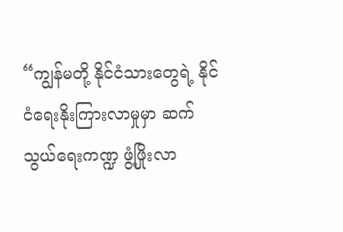“ကျွန်မတို့ နိုင်ငံသားတွေရဲ့ နိုင်ငံရေးနိုးကြားလာမှုမှာ ဆက်သွယ်ရေးကဏ္ဍ ဖွံ့ဖြိုးလာ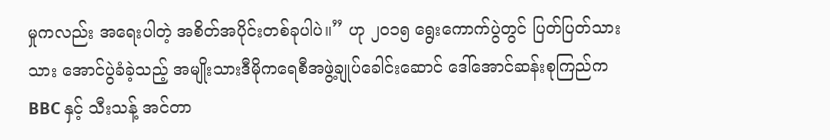မှုကလည်း အရေးပါတဲ့ အစိတ်အပိုင်းတစ်ခုပါပဲ။” ဟု ၂၀၁၅ ရွေးကောက်ပွဲတွင် ပြတ်ပြတ်သားသား အောင်ပွဲခံခဲ့သည့် အမျိုးသားဒီမိုကရေစီအဖွဲ့ချုပ်ခေါင်းဆောင် ဒေါ်အောင်ဆန်းစုကြည်က BBC နှင့် သီးသန့် အင်တာ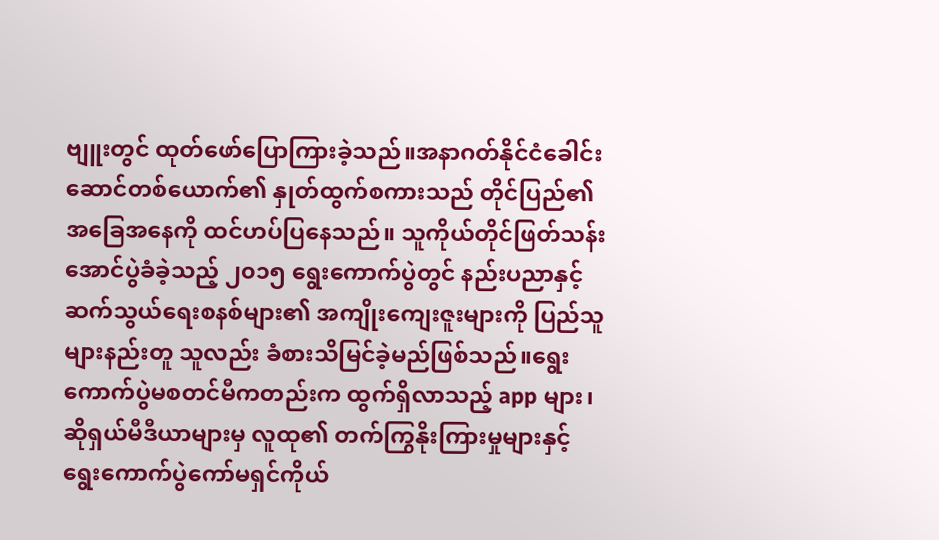ဗျူးတွင် ထုတ်ဖော်ပြောကြားခဲ့သည်။အနာဂတ်နိုင်ငံခေါင်းဆောင်တစ်ယောက်၏ နှုတ်ထွက်စကားသည် တိုင်ပြည်၏ အခြေအနေကို ထင်ဟပ်ပြနေသည်။ သူကိုယ်တိုင်ဖြတ်သန်းအောင်ပွဲခံခဲ့သည့် ၂၀၁၅ ရွေးကောက်ပွဲတွင် နည်းပညာနှင့် ဆက်သွယ်ရေးစနစ်များ၏ အကျိုးကျေးဇူးများကို ပြည်သူများနည်းတူ သူလည်း ခံစားသိမြင်ခဲ့မည်ဖြစ်သည်။ရွေးကောက်ပွဲမစတင်မီကတည်းက ထွက်ရှိလာသည့် app များ၊ ဆိုရှယ်မီဒီယာများမှ လူထု၏ တက်ကြွနိုးကြားမှုများနှင့် ရွေးကောက်ပွဲကော်မရှင်ကိုယ်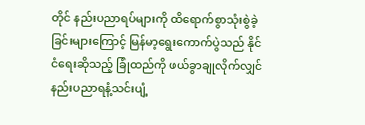တိုင် နည်းပညာရပ်များကို ထိရောက်စွာသုံးစွဲခဲ့ခြင်းများကြောင့် မြန်မာ့ရွေးကောက်ပွဲသည် နိုင်ငံရေးဆိုသည့် ခြုံထည်ကို ဖယ်ခွာချုလိုက်လျှင် နည်းပညာရနံ့သင်းပျံ့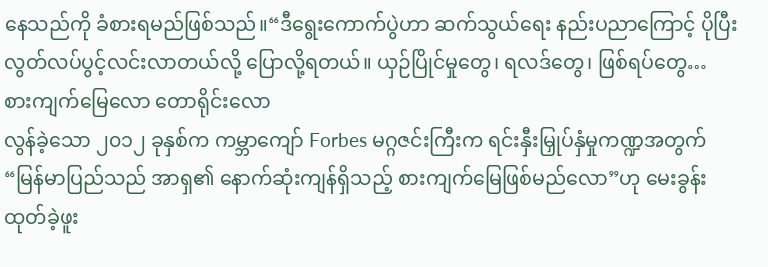နေသည်ကို ခံစားရမည်ဖြစ်သည်။“ဒီရွေးကောက်ပွဲဟာ ဆက်သွယ်ရေး နည်းပညာကြောင့် ပိုပြီး လွတ်လပ်ပွင့်လင်းလာတယ်လို့ ပြောလို့ရတယ်။ ယှဉ်ပြိုင်မှုတွေ၊ ရလဒ်တွေ၊ ဖြစ်ရပ်တွေ…
စားကျက်မြေလော တောရိုင်းလော
လွန်ခဲ့သော ၂၀၁၂ ခုနှစ်က ကမ္ဘာကျော် Forbes မဂ္ဂဇင်းကြီးက ရင်းနှီးမြှုပ်နှံမှုကဏ္ဍအတွက် “မြန်မာပြည်သည် အာရှ၏ နောက်ဆုံးကျန်ရှိသည့် စားကျက်မြေဖြစ်မည်လော”ဟု မေးခွန်းထုတ်ခဲ့ဖူး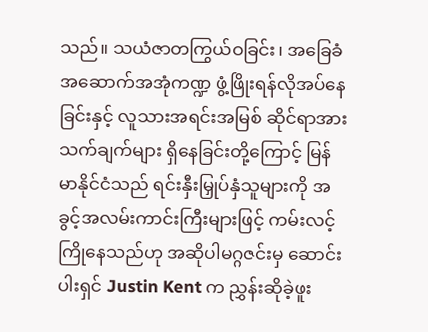သည်။ သယံဇာတကြွယ်ဝခြင်း၊ အခြေခံအဆောက်အအုံကဏ္ဍ ဖွံ့ဖြိုးရန်လိုအပ်နေခြင်းနှင့် လူသားအရင်းအမြစ် ဆိုင်ရာအားသက်ချက်များ ရှိနေခြင်းတို့ကြောင့် မြန်မာနိုင်ငံသည် ရင်းနှီးမြှုပ်နှံသူများကို အခွင့်အလမ်းကာင်းကြီးများဖြင့် ကမ်းလင့်ကြိုနေသည်ဟု အဆိုပါမဂ္ဂဇင်းမှ ဆောင်းပါးရှင် Justin Kent က ညွှန်းဆိုခဲ့ဖူး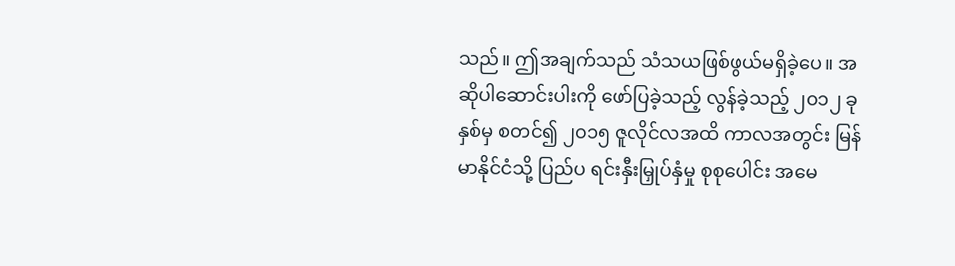သည်။ ဤအချက်သည် သံသယဖြစ်ဖွယ်မရှိခဲ့ပေ။ အဆိုပါဆောင်းပါးကို ဖော်ပြခဲ့သည့် လွန်ခဲ့သည့် ၂၀၁၂ ခုနှစ်မှ စတင်၍ ၂၀၁၅ ဇူလိုင်လအထိ ကာလအတွင်း မြန်မာနိုင်ငံသို့ ပြည်ပ ရင်းနှီးမြှုပ်နှံမှု စုစုပေါင်း အမေ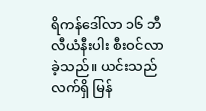ရိကန်ဒေါ်လာ ၁၆ ဘီလီယံနီးပါး စီးဝင်လာခဲ့သည်။ ယင်းသည် လက်ရှိ မြန်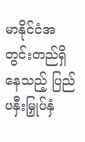မာနိုင်ငံအတွင်းတည်ရှိနေသည့် ပြည်ပနှီးမြှုပ်နှံ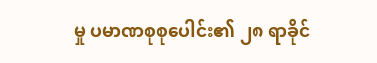မှု ပမာဏစုစုပေါင်း၏ ၂၈ ရာခိုင်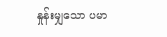နှုန်းမျှသော ပမာ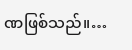ဏဖြစ်သည်။…